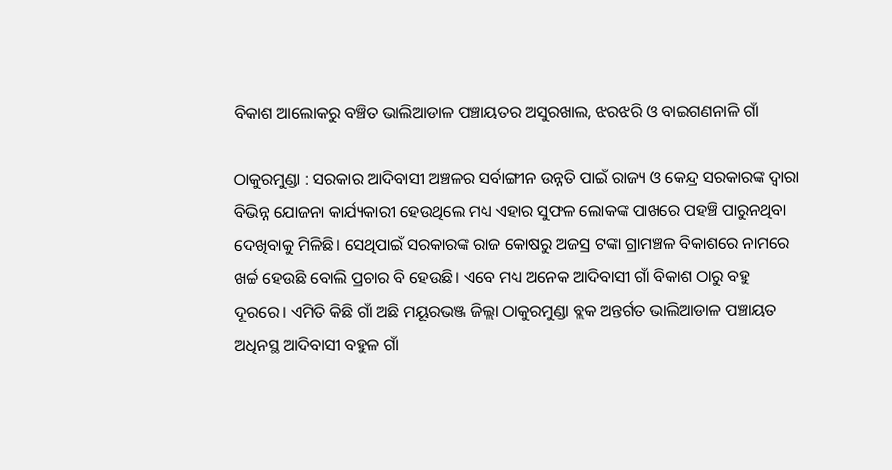ବିକାଶ ଆଲୋକରୁ ବଞ୍ଚିତ ଭାଲିଆଡାଳ ପଞ୍ଚାୟତର ଅସୁରଖାଲ, ଝରଝରି ଓ ବାଇଗଣନାଳି ଗାଁ

ଠାକୁରମୁଣ୍ଡା : ସରକାର ଆଦିବାସୀ ଅଞ୍ଚଳର ସର୍ବାଙ୍ଗୀନ ଉନ୍ନତି ପାଇଁ ରାଜ୍ୟ ଓ କେନ୍ଦ୍ର ସରକାରଙ୍କ ଦ୍ବାରା ବିଭିନ୍ନ ଯୋଜନା କାର୍ଯ୍ୟକାରୀ ହେଉଥିଲେ ମଧ୍ୟ ଏହାର ସୁଫଳ ଲୋକଙ୍କ ପାଖରେ ପହ‌ଞ୍ଚି ପାରୁନଥିବା ଦେଖିବାକୁ ମିଳିଛି। ସେଥିପାଇଁ ସରକାରଙ୍କ ରାଜ କୋଷରୁ ଅଜସ୍ର ଟଙ୍କା ଗ୍ରାମଞ୍ଚଳ ବିକାଶରେ ନାମରେ ଖର୍ଚ୍ଚ ହେଉଛି ବୋଲି ପ୍ରଚାର ବି ହେଉଛି। ଏବେ ମଧ୍ୟ ଅନେକ ଆଦିବାସୀ ଗାଁ ବିକାଶ ଠାରୁ ବହୁ ଦୂରରେ। ଏମିତି କିଛି ଗାଁ ଅଛି ମୟୂରଭଞ୍ଜ ଜିଲ୍ଲା ଠାକୁରମୁଣ୍ଡା ବ୍ଲକ ଅନ୍ତର୍ଗତ ଭାଲିଆଡାଳ ପଞ୍ଚାୟତ ଅଧିନସ୍ଥ ଆଦିବାସୀ ବହୁଳ ଗାଁ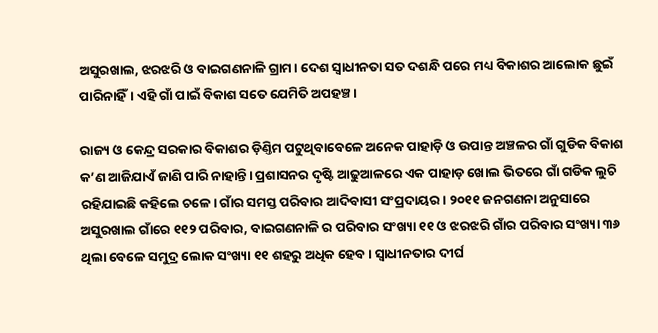ଅସୁରଖାଲ, ଝରଝରି ଓ ବାଇଗଣନାଳି ଗ୍ରାମ। ଦେଶ ସ୍ବାଧୀନତା ସତ ଦଶନ୍ଧି ପରେ ମଧ୍ୟ ବିକାଶର ଆଲୋକ ଛୁଇଁ ପାରିନାହିଁ। ଏହି ଗାଁ ପାଇଁ ବିକାଶ ସତେ ଯେମିତି ଅପହଞ୍ଚ।

ରାଜ୍ୟ ଓ କେନ୍ଦ୍ର ସରକାର ବିକାଶର ଡ଼ିଣ୍ତିମ ପଟୁଥିବାବେଳେ ଅନେକ ପାହାଡ଼ି ଓ ଉପାନ୍ତ ଅଞ୍ଚଳର ଗାଁ ଗୁଡିକ ବିକାଶ କ’ଣ ଆଜିଯାଏଁ ଜାଣି ପାରି ନାହାନ୍ତି। ପ୍ରଶାସନର ଦୃଷ୍ଟି ଆଢୁଆଳରେ ଏକ ପାହାଡ଼ ଖୋଲ ଭିତରେ ଗାଁ ଗଡିକ ଲୁଚି ରହିଯାଇଛି କହିଲେ ଚଳେ। ଗାଁର ସମସ୍ତ ପରିବାର ଆଦିବାସୀ ସଂପ୍ରଦାୟର । ୨୦୧୧ ଜନଗଣନା ଅନୁସାରେ ଅସୁରଖାଲ ଗାଁରେ ୧୧୨ ପରିବାର, ବାଇଗଣନାଳି ର ପରିବାର ସଂଖ୍ୟା ୧୧ ଓ ଝରଝରି ଗାଁର ପରିବାର ସଂଖ୍ୟା ୩୬ ଥିଲା ବେଳେ ସମୁଦ୍ର ଲୋକ ସଂଖ୍ୟା ୧୧ ଶହରୁ ଅଧିକ ହେବ। ସ୍ବାଧୀନତାର ଦୀର୍ଘ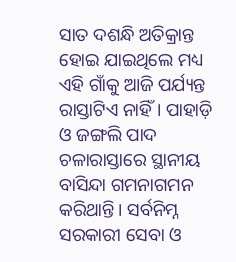ସାତ ଦଶନ୍ଧି ଅତିକ୍ରାନ୍ତ ହୋଇ ଯାଇଥିଲେ ମଧ୍ୟ ଏହି ଗାଁକୁ ଆଜି ପର୍ଯ୍ୟନ୍ତ ରାସ୍ତାଟିଏ ନାହିଁ। ପାହାଡ଼ି ଓ ଜଙ୍ଗଲି ପାଦ ଚଳାରାସ୍ତାରେ ସ୍ଥାନୀୟ ବାସିନ୍ଦା ଗମନାଗମନ କରିଥାନ୍ତି। ସର୍ବନିମ୍ନ ସରକାରୀ ସେବା ଓ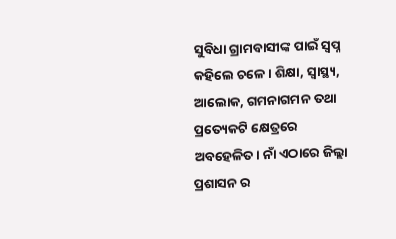ସୁବିଧା ଗ୍ରାମବାସୀଙ୍କ ପାଇଁ ସ୍ବପ୍ନ କହିଲେ ଚଳେ। ଶିକ୍ଷା, ସ୍ବାସ୍ଥ୍ୟ, ଆଲୋକ, ଗମନାଗମନ ତଥା ପ୍ରତ୍ୟେକଟି କ୍ଷେତ୍ରରେ ଅବହେଳିତ। ନାଁ ଏଠାରେ ଜିଲ୍ଲା ପ୍ରଶାସନ ର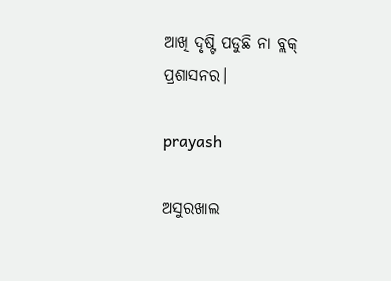ଆଖି ଦୃଷ୍ଟି ପଡୁଛି ନା ବ୍ଲକ୍‌ ପ୍ରଶାସନର।

prayash

ଅସୁରଖାଲ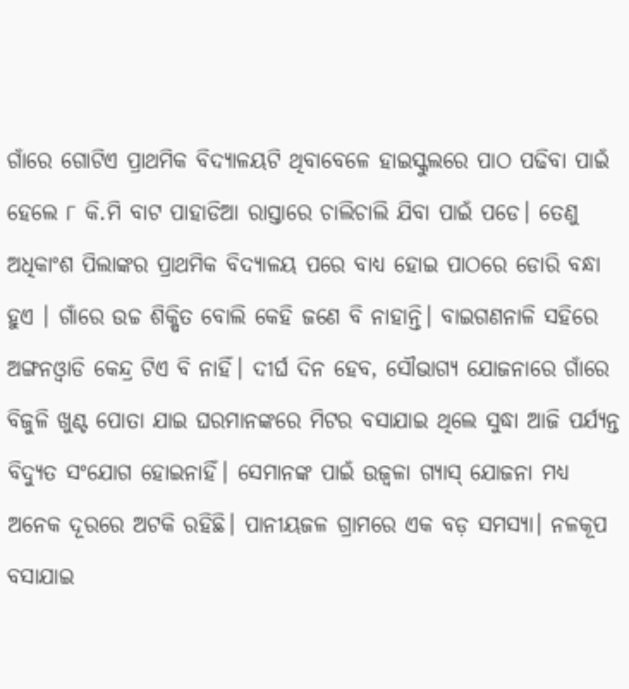ଗାଁରେ ଗୋଟିଏ ପ୍ରାଥମିକ ବିଦ୍ୟାଳୟଟି ଥିବାବେଳେ ହାଇସ୍କୁଲରେ ପାଠ ପଢିବା ପାଇଁ ହେଲେ ୮ କି.ମି ବାଟ ପାହାଡିଆ ରାସ୍ତାରେ ଚାଲିଚାଲି ଯିବା ପାଇଁ ପଡେ। ତେଣୁ ଅଧିକାଂଶ ପିଲାଙ୍କର ପ୍ରାଥମିକ ବିଦ୍ୟାଳୟ ପରେ ବାଧ୍ୟ ହୋଇ ପାଠରେ ଡୋରି ବନ୍ଧା ହୁଏ । ଗାଁରେ ଉଚ୍ଚ ଶିକ୍ଷିତ ବୋଲି କେହି ଜଣେ ବି ନାହାନ୍ତି। ବାଇଗଣନାଳି ସହିରେ ଅଙ୍ଗନଓ୍ବାଡି କେନ୍ଦ୍ର ଟିଏ ବି ନାହିଁ। ଦୀର୍ଘ ଦିନ ହେବ, ସୌଭାଗ୍ୟ ଯୋଜନାରେ ଗାଁରେ ବିଜୁଳି ଖୁଣ୍ଟ ପୋତା ଯାଇ ଘରମାନଙ୍କରେ ମିଟର ବସାଯାଇ ଥିଲେ ସୁଦ୍ଧା ଆଜି ପର୍ଯ୍ୟନ୍ତ ବିଦ୍ୟୁତ ସଂଯୋଗ ହୋଇନାହିଁ। ସେମାନଙ୍କ ପାଇଁ ଉଜ୍ବଳା ଗ୍ୟାସ୍‌ ଯୋଜନା ମଧ୍ୟ ଅନେକ ଦୂରରେ ଅଟକି ରହିଛି। ପାନୀୟଜଳ ଗ୍ରାମରେ ଏକ ବଡ଼ ସମସ୍ୟା। ନଳକୂପ ବସାଯାଇ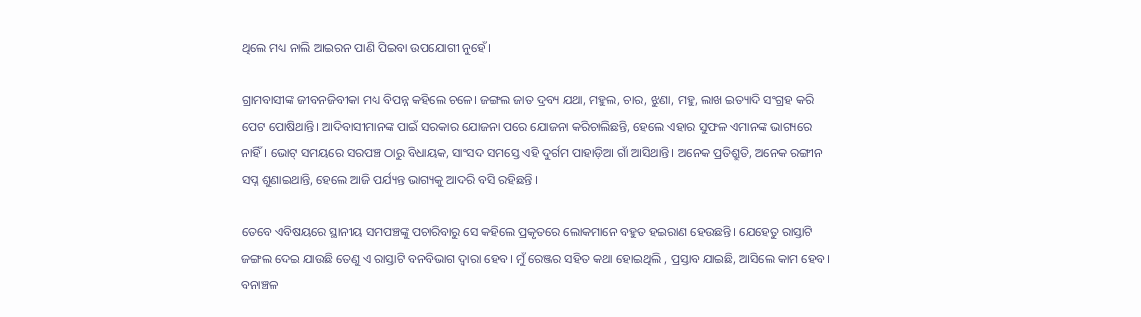ଥିଲେ ମଧ୍ୟ ନାଲି ଆଇରନ ପାଣି ପିଇବା ଉପଯୋଗୀ ନୁହେଁ।

ଗ୍ରାମବାସୀଙ୍କ ଜୀବନଜିବୀକା ମଧ୍ୟ ବିପନ୍ନ କହିଲେ ଚଳେ। ଜଙ୍ଗଲ ଜାତ ଦ୍ରବ୍ୟ ଯଥା, ମହୁଲ, ଚାର, ଝୁଣା, ମହୁ, ଲାଖ ଇତ୍ୟାଦି ସଂଗ୍ରହ କରି ପେଟ ପୋଷିଥାନ୍ତି। ଆଦିବାସୀମାନଙ୍କ ପାଇଁ ସରକାର ଯୋଜନା ପରେ ଯୋଜନା କରିଚାଲିଛନ୍ତି, ହେଲେ ଏହାର ସୁଫଳ ଏମାନଙ୍କ ଭାଗ୍ୟରେ ନାହିଁ। ଭୋଟ୍ ସମୟରେ ସରପ‌ଞ୍ଚ ଠାରୁ ବିଧାୟକ, ସାଂସଦ ସମସ୍ତେ ଏହି ଦୁର୍ଗମ ପାହାଡ଼ିଆ ଗାଁ ଆସିଥାନ୍ତି। ଅନେକ ପ୍ରତିଶ୍ରୁତି, ଅନେକ ରଙ୍ଗୀନ ସପ୍ନ ଶୁଣାଇଥାନ୍ତି, ହେଲେ ଆଜି ପର୍ଯ୍ୟନ୍ତ ଭାଗ୍ୟକୁ ଆଦରି ବସି ରହିଛନ୍ତି ।

ତେବେ ଏବିଷୟରେ ସ୍ଥାନୀୟ ସମପଞ୍ଚଙ୍କୁ ପଚାରିବାରୁ ସେ କହିଲେ ପ୍ରକୃତରେ ଲୋକମାନେ ବହୁତ ହଇରାଣ ହେଉଛନ୍ତି। ଯେହେତୁ ରାସ୍ତାଟି ଜଙ୍ଗଲ ଦେଇ ଯାଉଛି ତେଣୁ ଏ ରାସ୍ତାଟି ବନବିଭାଗ ଦ୍ବାରା ହେବ। ମୁଁ ରେଞ୍ଜର ସହିତ କଥା ହୋଇଥିଲି , ପ୍ରସ୍ତାବ ଯାଇଛି, ଆସିଲେ କାମ ହେବ। ବନାଞ୍ଚଳ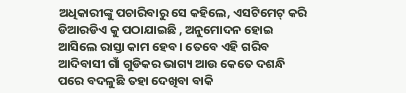ଅଧିକାରୀଙ୍କୁ ପଚାରିବାରୁ ସେ କହିଲେ, ଏସଟିମେଟ୍ କରି ଡିଆରଡିଏ କୁ ପଠାଯାଇଛି , ଅନୁମୋଦନ ହୋଇ ଆସିଲେ ରାସ୍ତା କାମ ହେବ। ତେବେ ଏହି ଗରିବ ଆଦିବାସୀ ଗାଁ ଗୁଡିକର ଭାଗ୍ୟ ଆଉ କେତେ ଦଶନ୍ଧି ପରେ ବଦଳୁଛି ତହା ଦେଖିବା ବାକି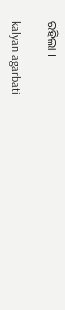ରହିଲା ।

kalyan agarbati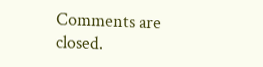Comments are closed.